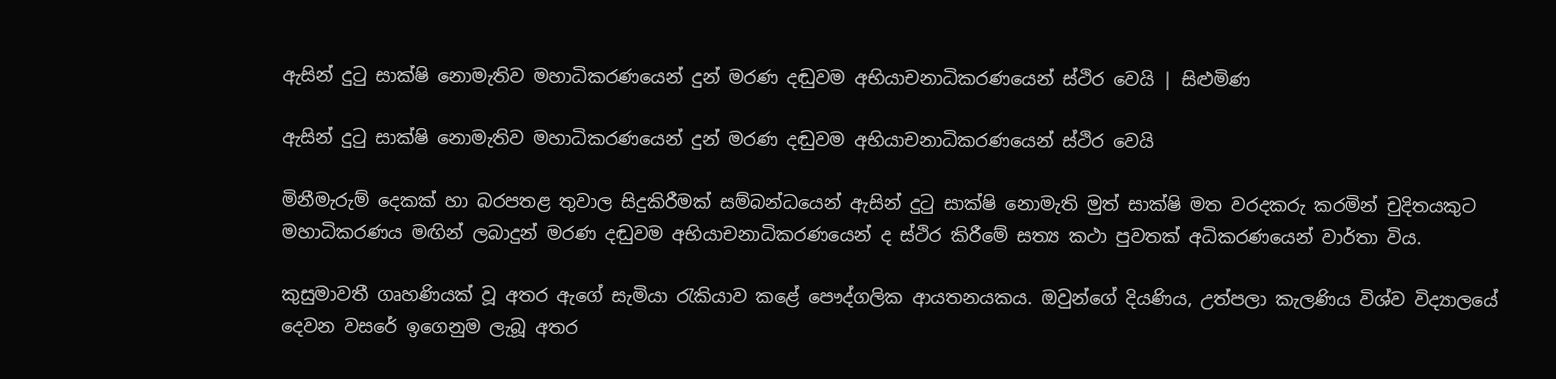ඇසින් දුටු සාක්ෂි නොමැතිව මහාධිකරණයෙන් දුන් මරණ දඬුවම අභියාචනාධිකරණයෙන් ස්ථිර වෙයි | සිළුමිණ

ඇසින් දුටු සාක්ෂි නොමැතිව මහාධිකරණයෙන් දුන් මරණ දඬුවම අභියාචනාධිකරණයෙන් ස්ථිර වෙයි

මිනීමැරුම් දෙකක් හා බරපතළ තුවාල සිදුකිරීමක් සම්බන්ධයෙන් ඇසින් දුටු සාක්ෂි නොමැති මුත් සාක්ෂි මත වරදකරු කරමින් චුදිතයකුට මහාධිකරණය මඟින් ලබාදුන් මරණ දඬුවම අභියාචනාධිකරණයෙන් ද ස්ථිර කිරීමේ සත්‍ය කථා පුවතක් අධිකරණයෙන් වාර්තා විය.

කුසුමාවතී ගෘහණියක් වූ අතර ඇගේ සැමියා රැකියාව කළේ පෞද්ගලික ආයතනයකය. ඔවුන්ගේ දියණිය, උත්පලා කැලණිය විශ්ව විද්‍යාලයේ දෙවන වසරේ ඉගෙනුම ලැබූ අතර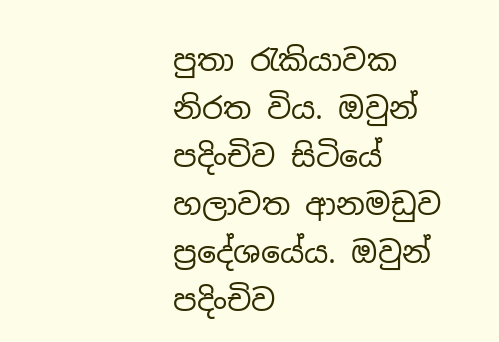පුතා රැකියාවක නිරත විය. ඔවුන් පදිංචිව සිටියේ හලාවත ආනමඩුව ප්‍රදේශයේය. ඔවුන් පදිංචිව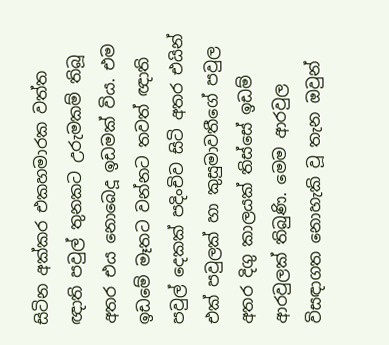සිටින අක්කර එකහමාරක වත්ත ඥාති පවුල් තුනකට උරුමකම් තිබූ අතර එය නොබෙදූ ඉඩමක් විය. එම ඉඩමේ මෑතට වන්නට තවත් ඥාති පවුල් දෙකක් පදිංචිව සිටි අතර එයින් එක් පවුලක් හා කුසුමාවතීගේ පවුල අතර දිගු කාලයක් තිස්සේ ඉඩම් ආරවුලක් තිබුණි. මෙම ආරවුල විසඳාගත නොහැකි වූ තැන ඔවුන්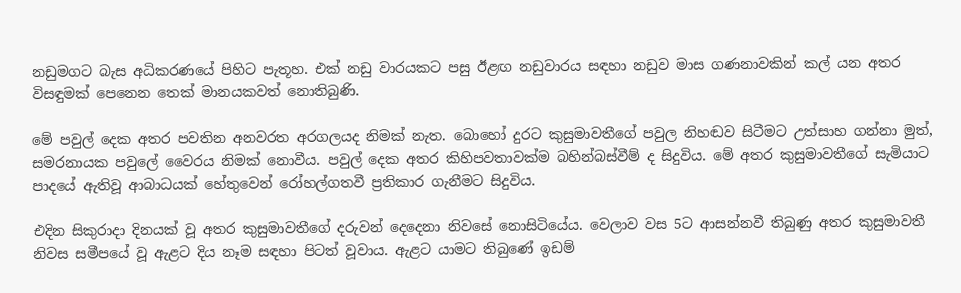නඩුමගට බැස අධිකරණයේ පිහිට පැතූහ. එක් නඩු වාරයකට පසු ඊළඟ නඩුවාරය සඳහා නඩුව මාස ගණනාවකින් කල් යන අතර විසඳුමක් පෙනෙන තෙක් මානයකවත් නොතිබුණි.

මේ පවුල් දෙක අතර පවතින අනවරත අරගලයද නිමක් නැත. බොහෝ දුරට කුසුමාවතීගේ පවුල නිහඬව සිටීමට උත්සාහ ගන්නා මුත්, සමරනායක පවුලේ වෛරය නිමක් නොවීය. පවුල් දෙක අතර කිහිපවතාවක්ම බහින්බස්වීම් ද සිදුවිය. මේ අතර කුසුමාවතීගේ සැමියාට පාදයේ ඇතිවූ ආබාධයක් හේතුවෙන් රෝහල්ගතවී ප්‍රතිකාර ගැනීමට සිදුවිය.

එදින සිකුරාදා දිනයක් වූ අතර කුසුමාවතීගේ දරුවන් දෙදෙනා නිවසේ නොසිටියේය. වෙලාව වස 5ට ආසන්නවී තිබුණු අතර කුසුමාවතී නිවස සමීපයේ වූ ඇළට දිය නෑම සඳහා පිටත් වූවාය. ඇළට යාමට තිබුණේ ඉඩම්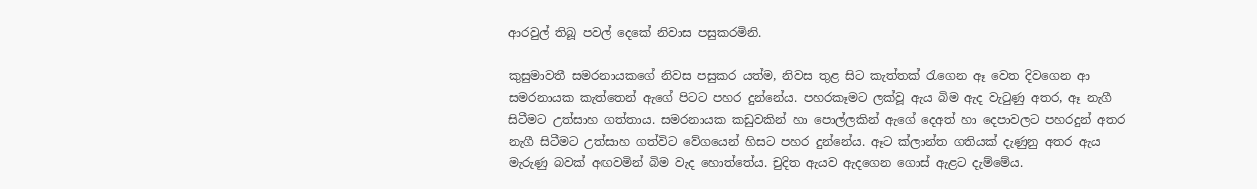ආරවුල් තිබූ පවල් දෙකේ නිවාස පසුකරමිනි.

කුසුමාවතී සමරනායකගේ නිවස පසුකර යත්ම, නිවස තුළ සිට කැත්තක් රැගෙන ඈ වෙත දිවගෙන ආ සමරනායක කැත්තෙන් ඇගේ පිටට පහර දුන්නේය. පහරකෑමට ලක්වූ ඇය බිම ඇද වැටුණු අතර, ඈ නැගී සිටීමට උත්සාහ ගත්තාය. සමරනායක කඩුවකින් හා පොල්ලකින් ඇගේ දෙඅත් හා දෙපාවලට පහරදුන් අතර නැගී සිටීමට උත්සාහ ගත්විට වේගයෙන් හිසට පහර දුන්නේය. ඈට ක්ලාන්ත ගතියක් දැණුනු අතර ඇය මැරුණු බවක් අඟවමින් බිම වැද හොත්තේය. චුදිත ඇයව ඇදගෙන ගොස් ඇළට දැම්මේය.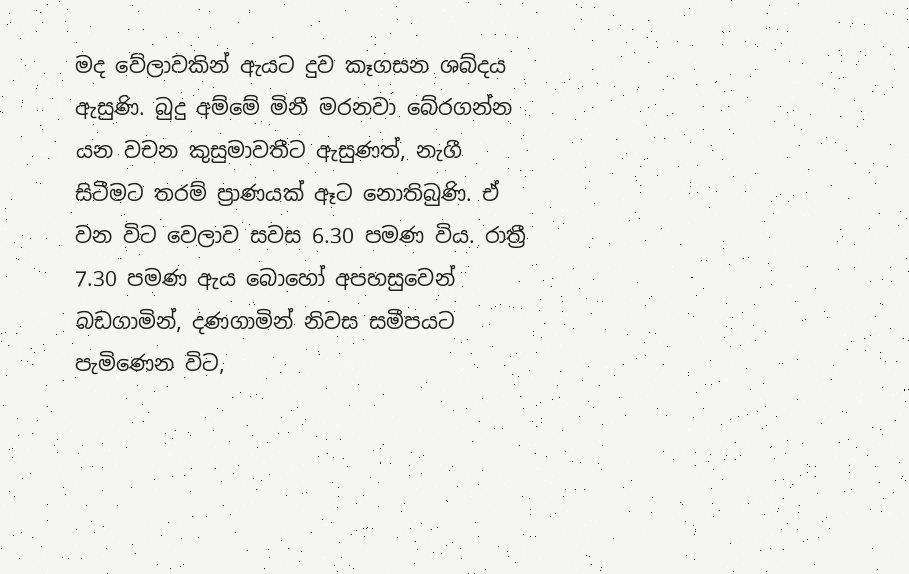මද වේලාවකින් ඇයට දුව කෑගසන ශබ්දය ඇසුණි. බුදු අම්මේ මිනී මරනවා බේරගන්න යන වචන කුසුමාවතීට ඇසුණත්, නැගී සිටීමට තරම් ප්‍රාණයක් ඈට නොතිබුණි. ඒ වන විට වෙලාව සවස 6.30 පමණ විය. රාත්‍රී 7.30 පමණ ඇය බොහෝ අපහසුවෙන් බඩගාමින්, දණගාමින් නිවස සමීපයට පැමිණෙන විට,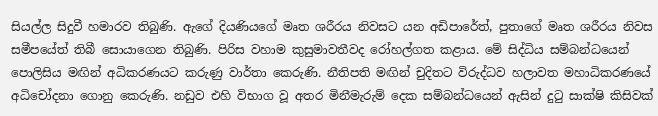සියල්ල සිදුවී හමාරව තිබුණි. ඇගේ දියණියගේ මෘත ශරීරය නිවසට යන අඩිපාරේත්, පුතාගේ මෘත ශරීරය නිවස සමීපයේත් තිබී සොයාගෙන තිබුණි. පිරිස වහාම කුසුමාවතීවද රෝහල්ගත කළාය. මේ සිද්ධිය සම්බන්ධයෙන් පොලිසිය මඟින් අධිකරණයට කරුණු වාර්තා කෙරුණි. නීතිපති මඟින් චුදිතට විරුද්ධව හලාවත මහාධිකරණයේ අධිචෝදනා ගොනු කෙරුණි. නඩුව එහි විභාග වූ අතර මිනීමැරුම් දෙක සම්බන්ධයෙන් ඇසින් දුටු සාක්ෂි කිසිවක්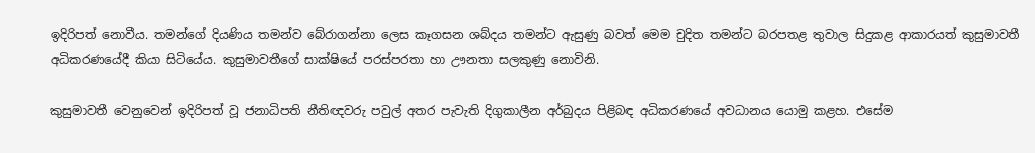ඉදිරිපත් නොවීය. තමන්ගේ දියණිය තමන්ව බේරාගන්නා ලෙස කෑගසන ශබ්දය තමන්ට ඇසුණු බවත් මෙම චුදිත තමන්ට බරපතළ තුවාල සිදුකළ ආකාරයත් කුසුමාවතී අධිකරණයේදී කියා සිටියේය. කුසුමාවතීගේ සාක්ෂියේ පරස්පරතා හා ඌනතා සලකුණු නොවිනි.

කුසුමාවතී වෙනුවෙන් ඉදිරිපත් වූ ජනාධිපති නීතිඥවරු පවුල් අතර පැවැති දිගුකාලීන අර්බුදය පිළිබඳ අධිකරණයේ අවධානය යොමු කළහ. එසේම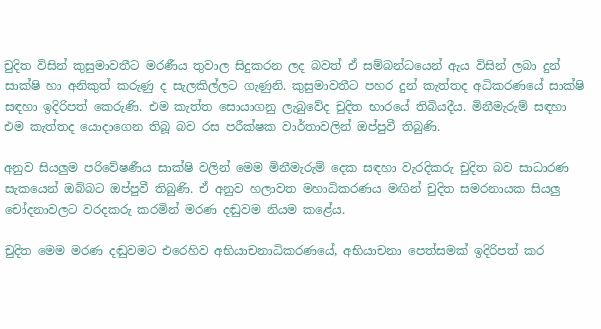චුදිත විසින් කුසුමාවතීට මරණීය තුවාල සිදුකරන ලද බවත් ඒ සම්බන්ධයෙන් ඇය විසින් ලබා දුන් සාක්ෂි හා අනිකුත් කරුණු ද සැලකිල්ලට ගැණුනි. කුසුමාවතීට පහර දුන් කැත්තද අධිකරණයේ සාක්ෂි සඳහා ඉදිරිපත් කෙරුණි. එම කැත්ත සොයාගනු ලැබුවේද චුදිත භාරයේ තිබියදීය. මිනීමැරුම් සඳහා එම කැත්තද යොදාගෙන තිබූ බව රස පරීක්ෂක වාර්තාවලින් ඔප්පුවී තිබුණි.

අනුව සියලුම පරිවේෂණීය සාක්ෂි වලින් මෙම මිනීමැරුම් දෙක සඳහා වැරදිකරු චුදිත බව සාධාරණ සැකයෙන් ඔබ්බට ඔප්පුවී තිබුණි. ඒ අනුව හලාවත මහාධිකරණය මඟින් චුදිත සමරනායක සියලු චෝදනාවලට වරදකරු ‍කරමින් මරණ දඬුවම නියම කළේය.

චුදිත මෙම මරණ දඬුවමට එරෙහිව අභියාචනාධිකරණයේ, අභියාචනා පෙත්සමක් ඉදිරිපත් කර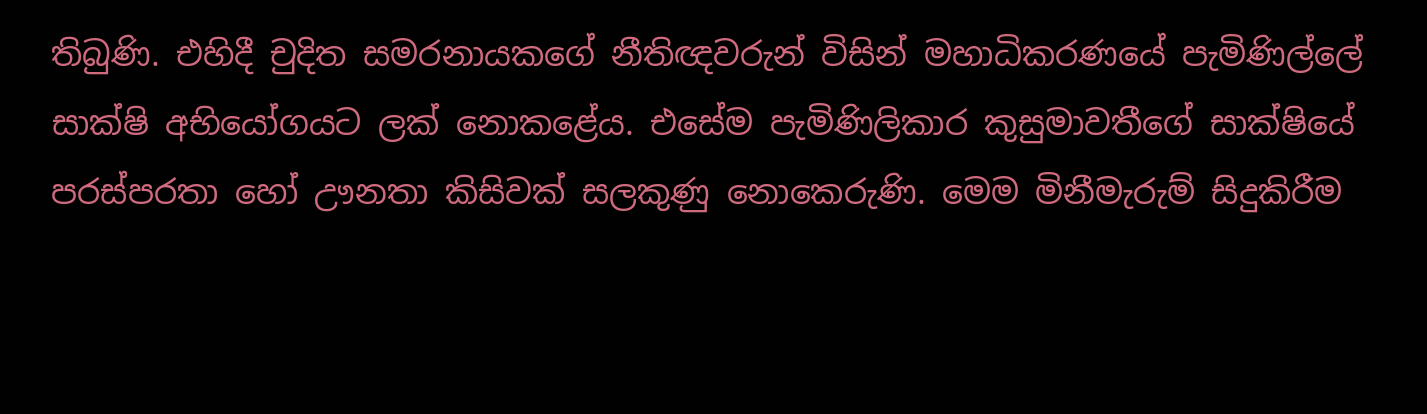තිබුණි. එහිදී චුදිත සමරනායකගේ නීතිඥවරුන් විසින් මහාධිකරණයේ පැමිණිල්ලේ සාක්ෂි අභියෝගයට ලක් නොකළේය. එසේම පැමිණිලිකාර කුසුමාවතීගේ සාක්ෂියේ පරස්පරතා හෝ ඌනතා කිසිවක් සලකුණු නොකෙරුණි. මෙම මිනීමැරුම් සිදුකිරීම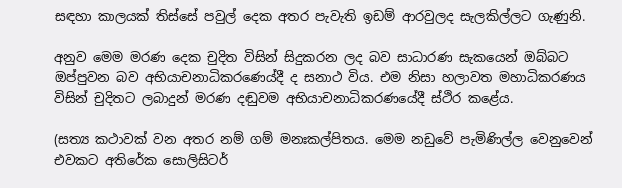සඳහා කාලයක් තිස්සේ පවුල් දෙක අතර පැවැති ඉඩම් ආරවුලද සැලකිල්ලට ගැණුනි.

අනුව මෙම මරණ දෙක චුදිත විසින් සිදුකරන ලද බව සාධාරණ සැකයෙන් ඔබ්බට ඔප්පුවන බව අභියාචනාධිකරණ‍ෙය්දී ද සනාථ විය. එම නිසා හලාවත මහාධිකරණය විසින් චුදිතට ලබාදුන් මරණ දඬුවම අභියාචනාධිකරණයේදී ස්ථිර කළේය.

(සත්‍ය කථාවක් වන අතර නම් ගම් මනඃකල්පිතය. මෙම නඩුවේ පැමිණිල්ල වෙනුවෙන් එවකට අතිරේක සොලිසිටර්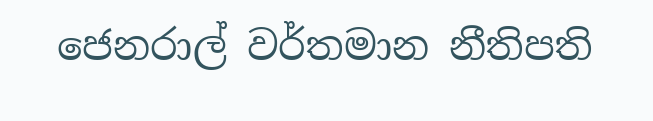ජෙනරාල් වර්තමාන නීතිපති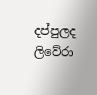දප්පුලද ලිවේරා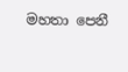මහතා පෙනී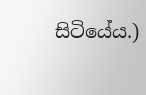සිටියේය.)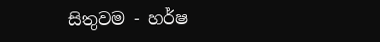සිතුවම - හර්ෂ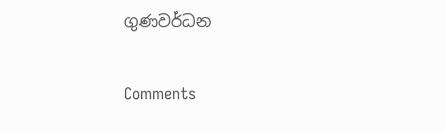ගුණවර්ධන

Comments